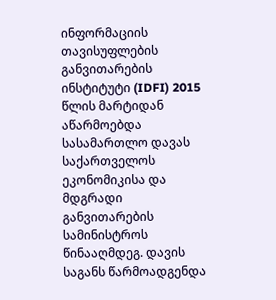ინფორმაციის თავისუფლების განვითარების ინსტიტუტი (IDFI) 2015 წლის მარტიდან აწარმოებდა სასამართლო დავას საქართველოს ეკონომიკისა და მდგრადი განვითარების სამინისტროს წინააღმდეგ. დავის საგანს წარმოადგენდა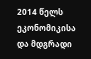2014 წელს ეკონომიკისა და მდგრადი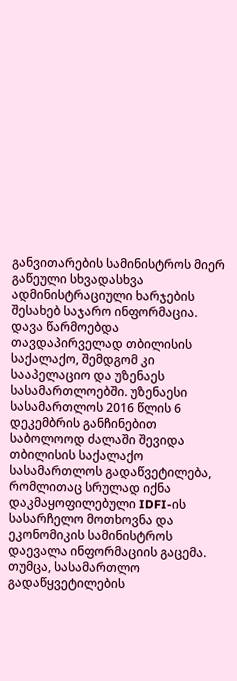განვითარების სამინისტროს მიერ გაწეული სხვადასხვა ადმინისტრაციული ხარჯების შესახებ საჯარო ინფორმაცია. დავა წარმოებდა თავდაპირველად თბილისის საქალაქო, შემდგომ კი სააპელაციო და უზენაეს სასამართლოებში. უზენაესი სასამართლოს 2016 წლის 6 დეკემბრის განჩინებით საბოლოოდ ძალაში შევიდა თბილისის საქალაქო სასამართლოს გადაწვეტილება, რომლითაც სრულად იქნა დაკმაყოფილებული IDFI-ის სასარჩელო მოთხოვნა და ეკონომიკის სამინისტროს დაევალა ინფორმაციის გაცემა.
თუმცა, სასამართლო გადაწყვეტილების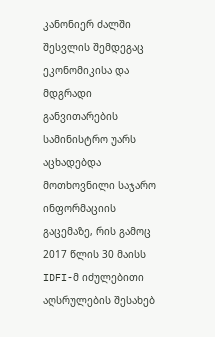კანონიერ ძალში შესვლის შემდეგაც ეკონომიკისა და მდგრადი განვითარების სამინისტრო უარს აცხადებდა მოთხოვნილი საჯარო ინფორმაციის გაცემაზე, რის გამოც 2017 წლის 30 მაისს IDFI-მ იძულებითი აღსრულების შესახებ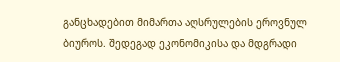განცხადებით მიმართა აღსრულების ეროვნულ ბიუროს. შედეგად ეკონომიკისა და მდგრადი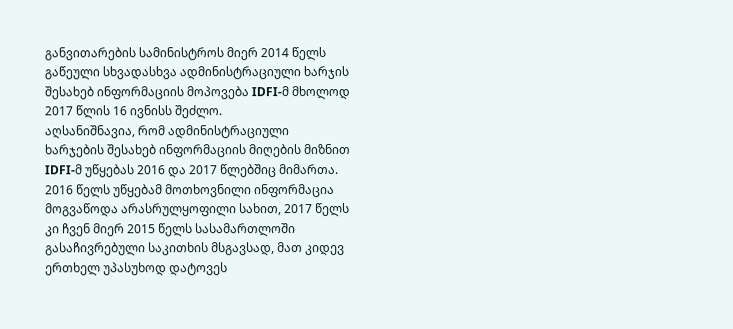განვითარების სამინისტროს მიერ 2014 წელს გაწეული სხვადასხვა ადმინისტრაციული ხარჯის შესახებ ინფორმაციის მოპოვება IDFI-მ მხოლოდ 2017 წლის 16 ივნისს შეძლო.
აღსანიშნავია, რომ ადმინისტრაციული ხარჯების შესახებ ინფორმაციის მიღების მიზნით IDFI-მ უწყებას 2016 და 2017 წლებშიც მიმართა. 2016 წელს უწყებამ მოთხოვნილი ინფორმაცია მოგვაწოდა არასრულყოფილი სახით, 2017 წელს კი ჩვენ მიერ 2015 წელს სასამართლოში გასაჩივრებული საკითხის მსგავსად, მათ კიდევ ერთხელ უპასუხოდ დატოვეს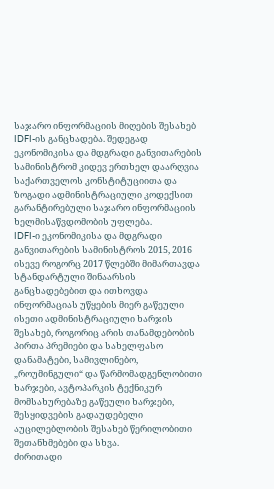საჯარო ინფორმაციის მიღების შესახებ IDFI-ის განცხადება. შედეგად ეკონომიკისა და მდგრადი განვითარების სამინისტრომ კიდევ ერთხელ დაარღვია საქართველოს კონსტიტუციითა და ზოგადი ადმინისტრაციული კოდექსით გარანტირებული საჯარო ინფორმაციის ხელმისაწვდომობის უფლება.
IDFI-ი ეკონომიკისა და მდგრადი განვითარების სამინისტროს 2015, 2016 ისევე როგორც 2017 წლებში მიმართავდა სტანდარტული შინაარსის განცხადებებით და ითხოვდა ინფორმაციას უწყების მიერ გაწეული ისეთი ადმინისტრაციული ხარჯის შესახებ, როგორიც არის თანამდებობის პირთა პრემიები და სახელფასო დანამატები, სამივლინებო, „როუმინგული“ და წარმომადგენლობითი ხარჯები, ავტოპარკის ტექნიკურ მომსახურებაზე გაწეული ხარჯები, შესყიდვების გადაუდებელი აუცილებლობის შესახებ წერილობითი შეთანხმებები და სხვა.
ძირითადი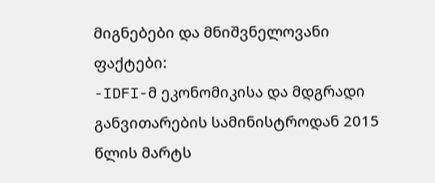მიგნებები და მნიშვნელოვანი ფაქტები:
-IDFI-მ ეკონომიკისა და მდგრადი განვითარების სამინისტროდან 2015 წლის მარტს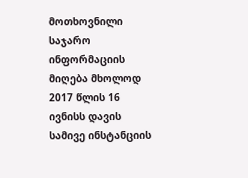მოთხოვნილი საჯარო ინფორმაციის მიღება მხოლოდ 2017 წლის 16 ივნისს დავის სამივე ინსტანციის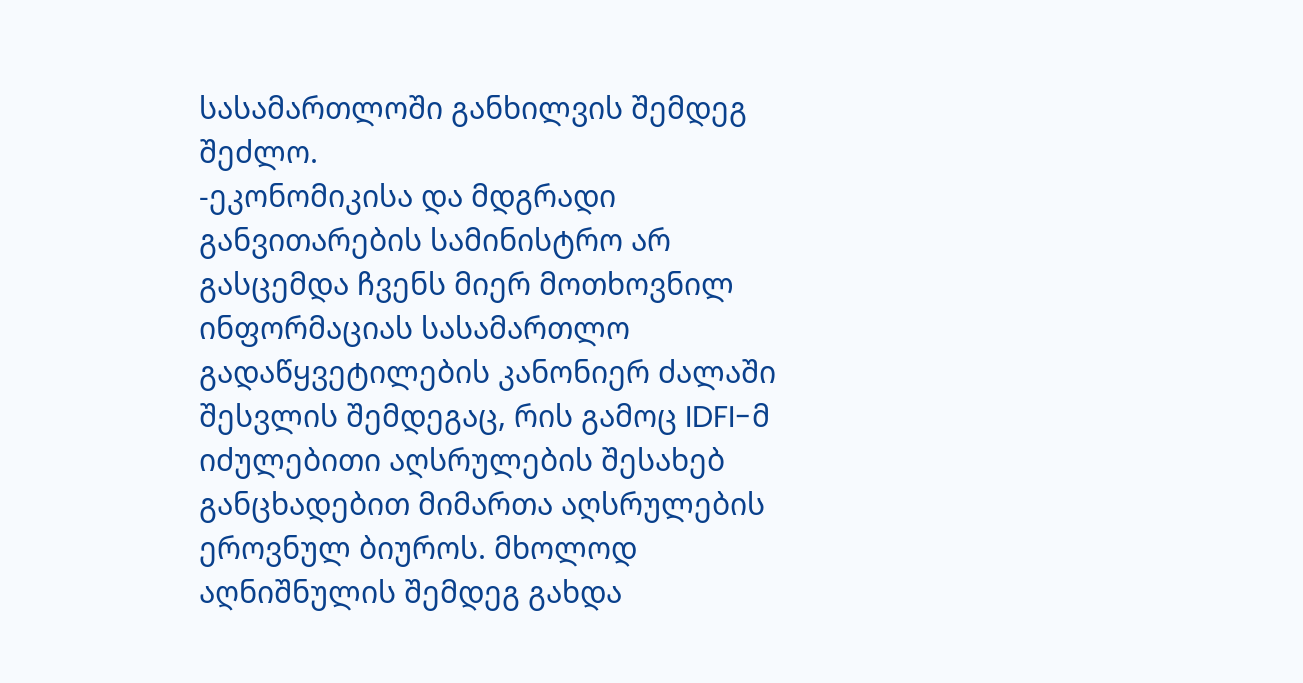სასამართლოში განხილვის შემდეგ შეძლო.
-ეკონომიკისა და მდგრადი განვითარების სამინისტრო არ გასცემდა ჩვენს მიერ მოთხოვნილ ინფორმაციას სასამართლო გადაწყვეტილების კანონიერ ძალაში შესვლის შემდეგაც, რის გამოც IDFI-მ იძულებითი აღსრულების შესახებ განცხადებით მიმართა აღსრულების ეროვნულ ბიუროს. მხოლოდ აღნიშნულის შემდეგ გახდა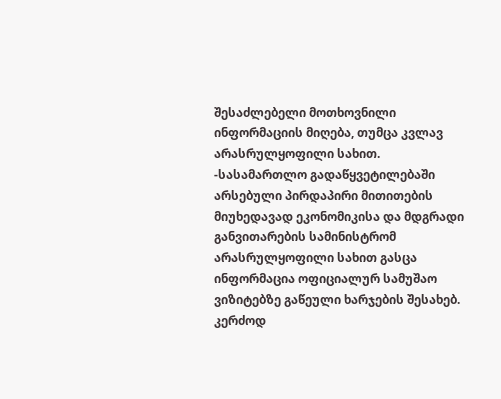შესაძლებელი მოთხოვნილი ინფორმაციის მიღება, თუმცა კვლავ არასრულყოფილი სახით.
-სასამართლო გადაწყვეტილებაში არსებული პირდაპირი მითითების მიუხედავად ეკონომიკისა და მდგრადი განვითარების სამინისტრომ არასრულყოფილი სახით გასცა ინფორმაცია ოფიციალურ სამუშაო ვიზიტებზე გაწეული ხარჯების შესახებ. კერძოდ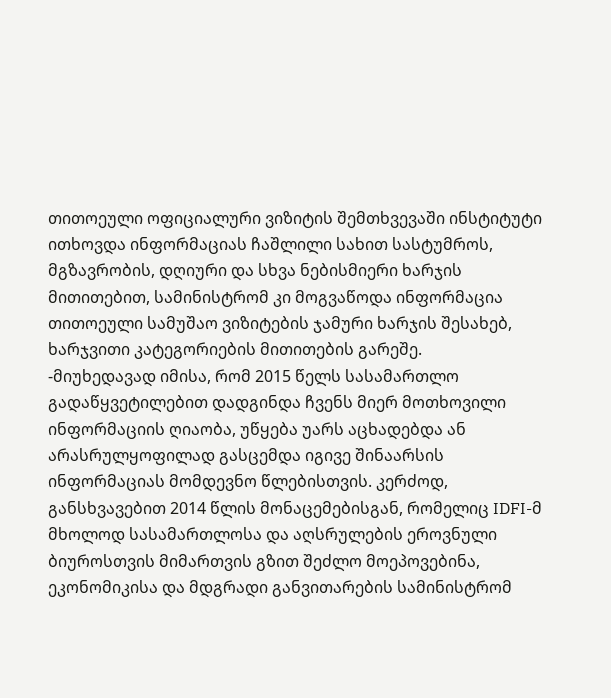თითოეული ოფიციალური ვიზიტის შემთხვევაში ინსტიტუტი ითხოვდა ინფორმაციას ჩაშლილი სახით სასტუმროს, მგზავრობის, დღიური და სხვა ნებისმიერი ხარჯის მითითებით, სამინისტრომ კი მოგვაწოდა ინფორმაცია თითოეული სამუშაო ვიზიტების ჯამური ხარჯის შესახებ, ხარჯვითი კატეგორიების მითითების გარეშე.
-მიუხედავად იმისა, რომ 2015 წელს სასამართლო გადაწყვეტილებით დადგინდა ჩვენს მიერ მოთხოვილი ინფორმაციის ღიაობა, უწყება უარს აცხადებდა ან არასრულყოფილად გასცემდა იგივე შინაარსის ინფორმაციას მომდევნო წლებისთვის. კერძოდ, განსხვავებით 2014 წლის მონაცემებისგან, რომელიც IDFI-მ მხოლოდ სასამართლოსა და აღსრულების ეროვნული ბიუროსთვის მიმართვის გზით შეძლო მოეპოვებინა, ეკონომიკისა და მდგრადი განვითარების სამინისტრომ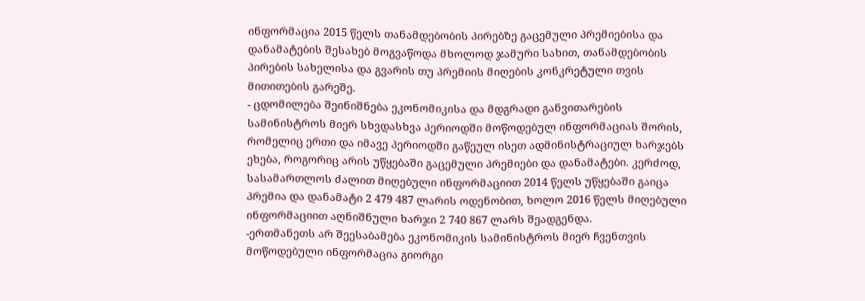ინფორმაცია 2015 წელს თანამდებობის პირებზე გაცემული პრემიებისა და დანამატების შესახებ მოგვაწოდა მხოლოდ ჯამური სახით, თანამდებობის პირების სახელისა და გვარის თუ პრემიის მიღების კონკრეტული თვის მითითების გარეშე.
- ცდომილება შეინიშნება ეკონომიკისა და მდგრადი განვითარების სამინისტროს მიერ სხვდასხვა პერიოდში მოწოდებულ ინფორმაციას შორის, რომელიც ერთი და იმავე პერიოდში გაწეულ ისეთ ადმინისტრაციულ ხარჯებს ეხება, როგორიც არის უწყებაში გაცემული პრემიები და დანამატები. კერძოდ, სასამართლოს ძალით მიღებული ინფორმაციით 2014 წელს უწყებაში გაიცა პრემია და დანამატი 2 479 487 ლარის ოდენობით, ხოლო 2016 წელს მიღებული ინფორმაციით აღნიშნული ხარჯი 2 740 867 ლარს შეადგენდა.
-ერთმანეთს არ შეესაბამება ეკონომიკის სამინისტროს მიერ ჩვენთვის მოწოდებული ინფორმაცია გიორგი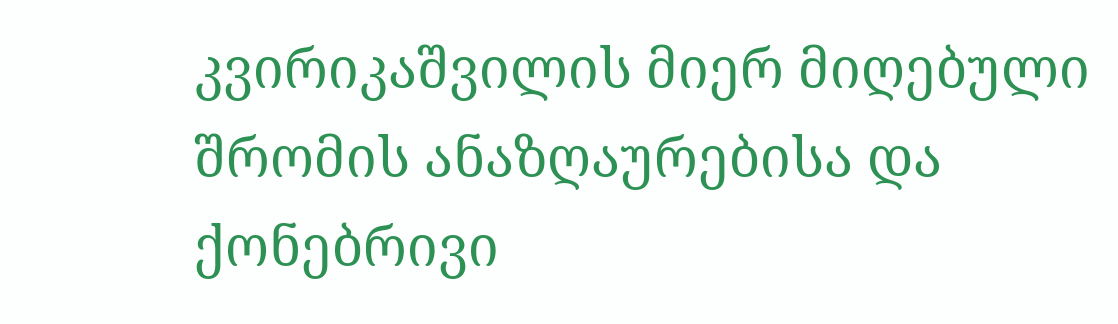კვირიკაშვილის მიერ მიღებული შრომის ანაზღაურებისა და ქონებრივი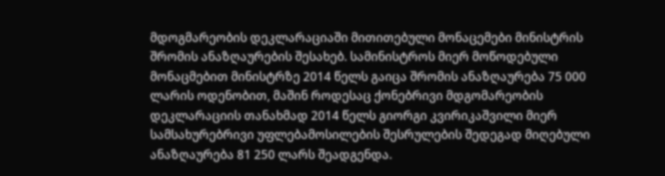მდოგმარეობის დეკლარაციაში მითითებული მონაცემები მინისტრის შრომის ანაზღაურების შესახებ. სამინისტროს მიერ მოწოდებული მონაცმებით მინისტრზე 2014 წელს გაიცა შრომის ანაზღაურება 75 000 ლარის ოდენობით, მაშინ როდესაც ქონებრივი მდგომარეობის დეკლარაციის თანახმად 2014 წელს გიორგი კვირიკაშვილი მიერ სამსახურებრივი უფლებამოსილების შესრულების შედეგად მიღებული ანაზღაურება 81 250 ლარს შეადგენდა.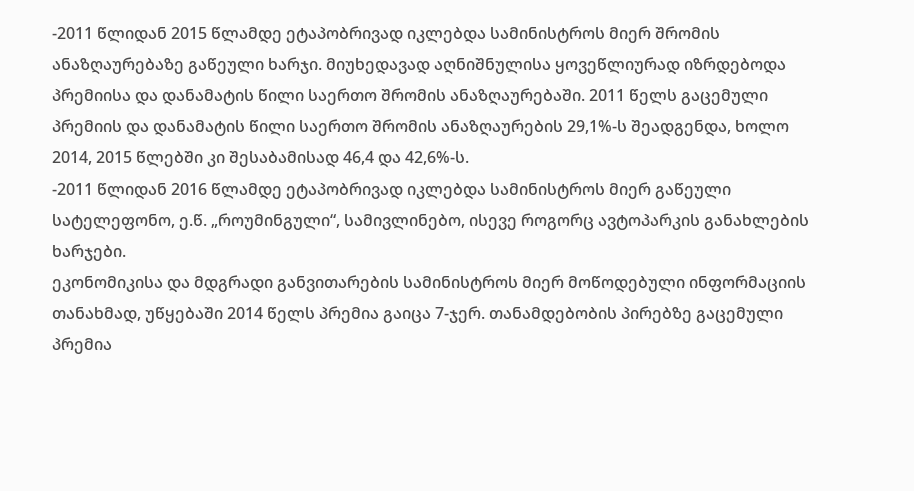-2011 წლიდან 2015 წლამდე ეტაპობრივად იკლებდა სამინისტროს მიერ შრომის ანაზღაურებაზე გაწეული ხარჯი. მიუხედავად აღნიშნულისა ყოვეწლიურად იზრდებოდა პრემიისა და დანამატის წილი საერთო შრომის ანაზღაურებაში. 2011 წელს გაცემული პრემიის და დანამატის წილი საერთო შრომის ანაზღაურების 29,1%-ს შეადგენდა, ხოლო 2014, 2015 წლებში კი შესაბამისად 46,4 და 42,6%-ს.
-2011 წლიდან 2016 წლამდე ეტაპობრივად იკლებდა სამინისტროს მიერ გაწეული სატელეფონო, ე.წ. „როუმინგული“, სამივლინებო, ისევე როგორც ავტოპარკის განახლების ხარჯები.
ეკონომიკისა და მდგრადი განვითარების სამინისტროს მიერ მოწოდებული ინფორმაციის თანახმად, უწყებაში 2014 წელს პრემია გაიცა 7-ჯერ. თანამდებობის პირებზე გაცემული პრემია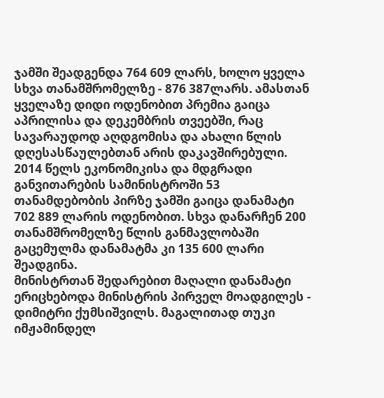ჯამში შეადგენდა 764 609 ლარს, ხოლო ყველა სხვა თანამშრომელზე - 876 387ლარს. ამასთან ყველაზე დიდი ოდენობით პრემია გაიცა აპრილისა და დეკემბრის თვეებში, რაც სავარაუდოდ აღდგომისა და ახალი წლის დღესასწაულებთან არის დაკავშირებული.
2014 წელს ეკონომიკისა და მდგრადი განვითარების სამინისტროში 53 თანამდებობის პირზე ჯამში გაიცა დანამატი 702 889 ლარის ოდენობით. სხვა დანარჩენ 200 თანამშრომელზე წლის განმავლობაში გაცემულმა დანამატმა კი 135 600 ლარი შეადგინა.
მინისტრთან შედარებით მაღალი დანამატი ერიცხებოდა მინისტრის პირველ მოადგილეს - დიმიტრი ქუმსიშვილს. მაგალითად თუკი იმჟამინდელ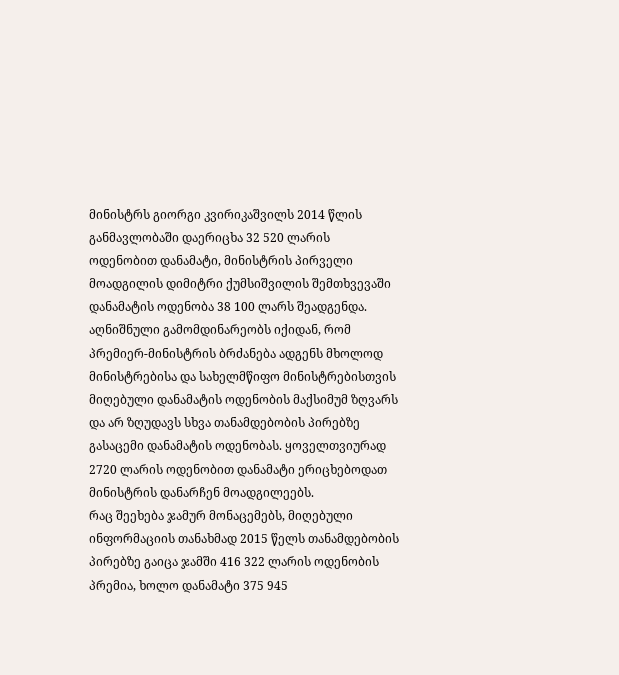მინისტრს გიორგი კვირიკაშვილს 2014 წლის განმავლობაში დაერიცხა 32 520 ლარის ოდენობით დანამატი, მინისტრის პირველი მოადგილის დიმიტრი ქუმსიშვილის შემთხვევაში დანამატის ოდენობა 38 100 ლარს შეადგენდა. აღნიშნული გამომდინარეობს იქიდან, რომ პრემიერ-მინისტრის ბრძანება ადგენს მხოლოდ მინისტრებისა და სახელმწიფო მინისტრებისთვის მიღებული დანამატის ოდენობის მაქსიმუმ ზღვარს და არ ზღუდავს სხვა თანამდებობის პირებზე გასაცემი დანამატის ოდენობას. ყოველთვიურად 2720 ლარის ოდენობით დანამატი ერიცხებოდათ მინისტრის დანარჩენ მოადგილეებს.
რაც შეეხება ჯამურ მონაცემებს, მიღებული ინფორმაციის თანახმად 2015 წელს თანამდებობის პირებზე გაიცა ჯამში 416 322 ლარის ოდენობის პრემია, ხოლო დანამატი 375 945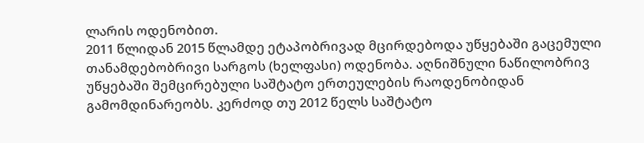ლარის ოდენობით.
2011 წლიდან 2015 წლამდე ეტაპობრივად მცირდებოდა უწყებაში გაცემული თანამდებობრივი სარგოს (ხელფასი) ოდენობა. აღნიშნული ნაწილობრივ უწყებაში შემცირებული საშტატო ერთეულების რაოდენობიდან გამომდინარეობს. კერძოდ თუ 2012 წელს საშტატო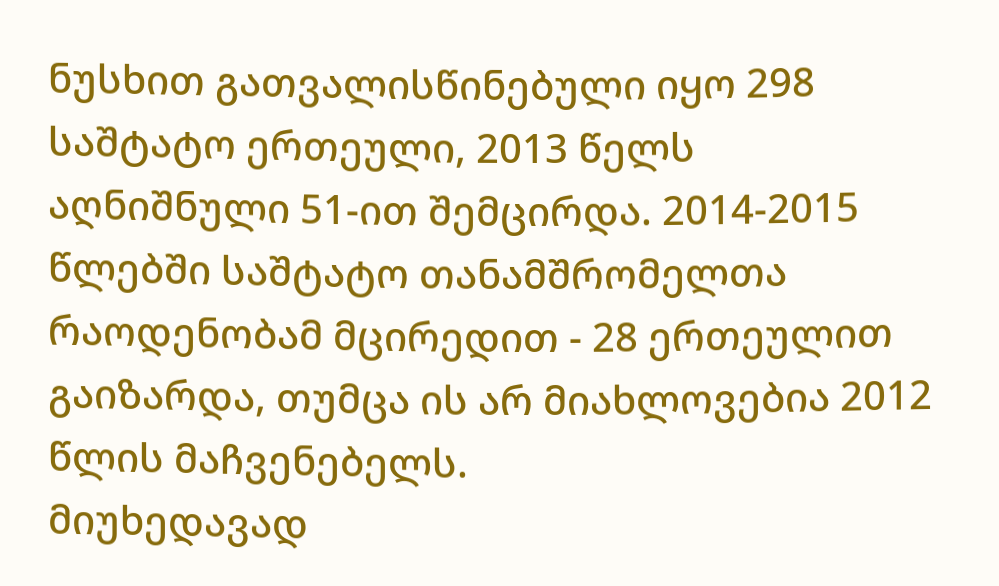ნუსხით გათვალისწინებული იყო 298 საშტატო ერთეული, 2013 წელს აღნიშნული 51-ით შემცირდა. 2014-2015 წლებში საშტატო თანამშრომელთა რაოდენობამ მცირედით - 28 ერთეულით გაიზარდა, თუმცა ის არ მიახლოვებია 2012 წლის მაჩვენებელს.
მიუხედავად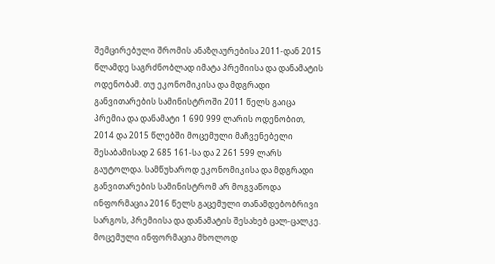შემცირებული შრომის ანაზღაურებისა 2011-დან 2015 წლამდე საგრძნობლად იმატა პრემიისა და დანამატის ოდენობამ. თუ ეკონომიკისა და მდგრადი განვითარების სამინისტროში 2011 წელს გაიცა პრემია და დანამატი 1 690 999 ლარის ოდენობით, 2014 და 2015 წლებში მოცემული მაჩვენებელი შესაბამისად 2 685 161-სა და 2 261 599 ლარს გაუტოლდა. სამწუხაროდ ეკონომიკისა და მდგრადი განვითარების სამინისტრომ არ მოგვაწოდა ინფორმაცია 2016 წელს გაცემული თანამდებობრივი სარგოს, პრემიისა და დანამატის შესახებ ცალ-ცალკე. მოცემული ინფორმაცია მხოლოდ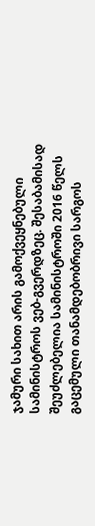ჯამური სახით არის გამოქვეყნებული სამინისტროს ვებ-გვერდზეც. შესაბამისად შეუძლებელია სამინისტროში 2016 წელს გაცემული თანამდებობრივი სარგოს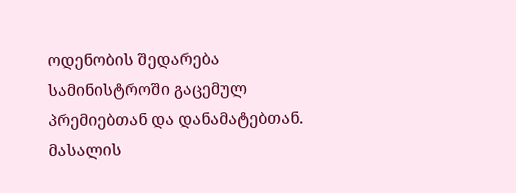ოდენობის შედარება სამინისტროში გაცემულ პრემიებთან და დანამატებთან.
მასალის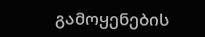გამოყენების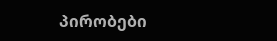პირობები